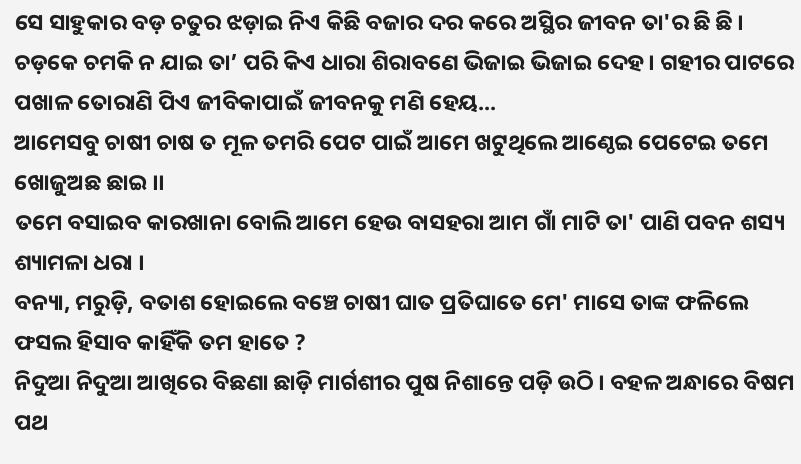ସେ ସାହୁକାର ବଡ଼ ଚତୁର ଝଡ଼ାଇ ନିଏ କିଛି ବଜାର ଦର କରେ ଅସ୍ଥିର ଜୀବନ ତା'ର ଛି ଛି ।
ଚଡ଼କେ ଚମକି ନ ଯାଇ ତା’ ପରି କିଏ ଧାରା ଶିରାବଣେ ଭିଜାଇ ଭିଜାଇ ଦେହ । ଗହୀର ପାଟରେ ପଖାଳ ତୋରାଣି ପିଏ ଜୀବିକାପାଇଁ ଜୀବନକୁ ମଣି ହେୟ...
ଆମେସବୁ ଚାଷୀ ଚାଷ ତ ମୂଳ ତମରି ପେଟ ପାଇଁ ଆମେ ଖଟୁଥିଲେ ଆଣ୍ଠେଇ ପେଟେଇ ତମେ ଖୋଜୁଅଛ ଛାଇ ।।
ତମେ ବସାଇବ କାରଖାନା ବୋଲି ଆମେ ହେଉ ବାସହରା ଆମ ଗାଁ ମାଟି ତା' ପାଣି ପବନ ଶସ୍ୟ ଶ୍ୟାମଳା ଧରା ।
ବନ୍ୟା, ମରୁଡ଼ି, ବତାଶ ହୋଇଲେ ବଞ୍ଚେ ଚାଷୀ ଘାତ ପ୍ରତିଘାତେ ମେ' ମାସେ ତାଙ୍କ ଫଳିଲେ ଫସଲ ହିସାବ କାହିଁକି ତମ ହାତେ ?
ନିଦୁଆ ନିଦୁଆ ଆଖିରେ ବିଛଣା ଛାଡ଼ି ମାର୍ଗଶୀର ପୁଷ ନିଶାନ୍ତେ ପଡ଼ି ଉଠି । ବହଳ ଅନ୍ଧାରେ ବିଷମ ପଥ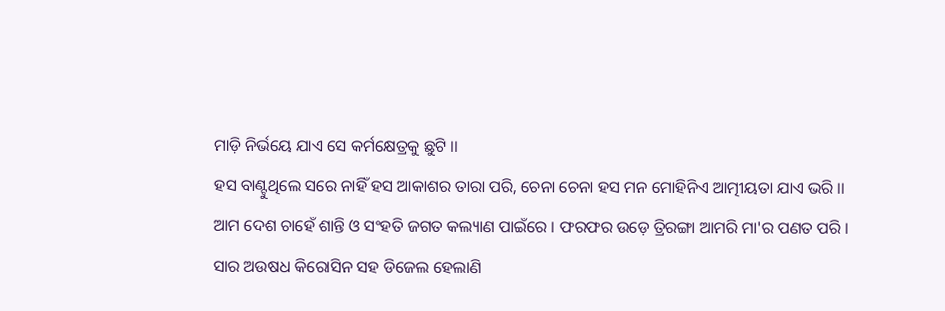ମାଡ଼ି ନିର୍ଭୟେ ଯାଏ ସେ କର୍ମକ୍ଷେତ୍ରକୁ ଛୁଟି ।।
ହସ ବାଣ୍ଟୁଥିଲେ ସରେ ନାହିଁ ହସ ଆକାଶର ତାରା ପରି, ଚେନା ଚେନା ହସ ମନ ମୋହିନିଏ ଆତ୍ମୀୟତା ଯାଏ ଭରି ।।
ଆମ ଦେଶ ଚାହେଁ ଶାନ୍ତି ଓ ସଂହତି ଜଗତ କଲ୍ୟାଣ ପାଇଁରେ । ଫରଫର ଉଡ଼େ ତ୍ରିରଙ୍ଗା ଆମରି ମା'ର ପଣତ ପରି ।
ସାର ଅଉଷଧ କିରୋସିନ ସହ ଡିଜେଲ ହେଲାଣି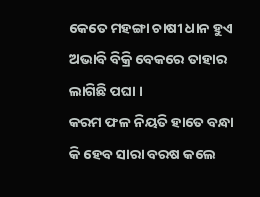କେତେ ମହଙ୍ଗା ଚାଷୀ ଧାନ ହୁଏ ଅଭାବି ବିକ୍ରି ବେକରେ ତାହାର ଲାଗିଛି ପଘା ।
କରମ ଫଳ ନିୟତି ହାତେ ବନ୍ଧା କି ହେବ ସାରା ବରଷ କଲେ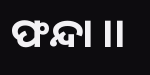ଫନ୍ଦା ।।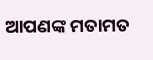ଆପଣଙ୍କ ମତାମତ